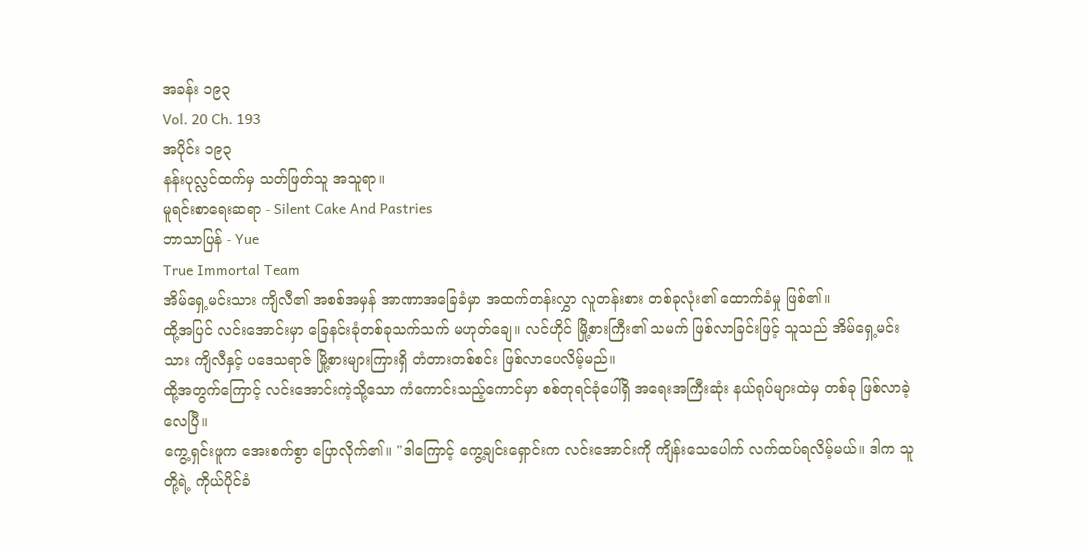အခန်း ၁၉၃
Vol. 20 Ch. 193
အပိုင်း ၁၉၃
နန်းပုလ္လင်ထက်မှ သတ်ဖြတ်သူ အသူရာ။
မူရင်းစာရေးဆရာ - Silent Cake And Pastries
ဘာသာပြန် - Yue
True Immortal Team
အိမ်ရှေ့မင်းသား ကျိလီ၏ အစစ်အမှန် အာဏာအခြေခံမှာ အထက်တန်းလွှာ လူတန်းစား တစ်ခုလုံး၏ ထောက်ခံမှု ဖြစ်၏။
ထို့အပြင် လင်းအောင်းမှာ ခြေနင်းခုံတစ်ခုသက်သက် မဟုတ်ချေ။ လင်ဟိုင် မြို့စားကြီး၏ သမက် ဖြစ်လာခြင်းဖြင့် သူသည် အိမ်ရှေ့မင်းသား ကျိလီနှင့် ပဒေသရာဇ် မြို့စားများကြားရှိ တံတားတစ်စင်း ဖြစ်လာပေလိမ့်မည်။
ထို့အတွက်ကြောင့် လင်းအောင်းကဲ့သို့သော ကံကောင်းသည့်ကောင်မှာ စစ်တုရင်ခုံပေါ်ရှိ အရေးအကြီးဆုံး နယ်ရုပ်များထဲမှ တစ်ခု ဖြစ်လာခဲ့လေပြီ။
ကွေ့ရှင်းဖူက အေးစက်စွာ ပြောလိုက်၏။ "ဒါကြောင့် ကွေ့ချင်းရှောင်းက လင်းအောင်းကို ကျိန်းသေပေါက် လက်ထပ်ရလိမ့်မယ်။ ဒါက သူတို့ရဲ့ ကိုယ်ပိုင်ခံ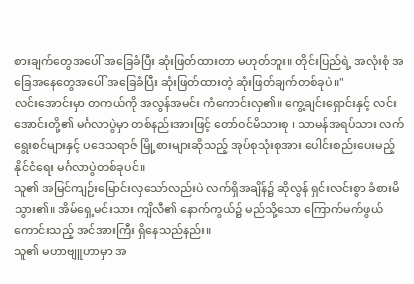စားချက်တွေအပေါ် အခြေခံပြီး ဆုံးဖြတ်ထားတာ မဟုတ်ဘူး။ တိုင်းပြည်ရဲ့ အလုံးစုံ အခြေအနေတွေအပေါ် အခြေခံပြီး ဆုံးဖြတ်ထားတဲ့ ဆုံးဖြတ်ချက်တစ်ခုပဲ။"
လင်းအောင်းမှာ တကယ်ကို အလွန်အမင်း ကံကောင်းလှ၏။ ကွေ့ချင်းရှောင်းနှင့် လင်းအောင်းတို့၏ မင်္ဂလာပွဲမှာ တစ်နည်းအားဖြင့် တော်ဝင်မိသားစု ၊ သာမန်အရပ်သား လက်ရွေးစင်များနှင့် ပဒေသရာဇ် မြို့စားများဆိုသည့် အုပ်စုသုံးစုအား ပေါင်းစည်းပေးမည့် နိုင်ငံရေး မင်္ဂလာပွဲတစ်ခုပင်။
သူ၏ အမြင်ကျဉ်းမြောင်းလှသော်လည်းပဲ လက်ရှိအချိန်၌ ဆိုလွန် ရှင်းလင်းစွာ ခံစားမိသွား၏။ အိမ်ရှေ့မင်းသား ကျိလီ၏ နောက်ကွယ်၌ မည်သို့သော ကြောက်မက်ဖွယ်ကောင်းသည့် အင်အားကြီး ရှိနေသည်နည်း။
သူ၏ မဟာဗျူဟာမှာ အ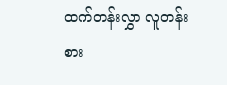ထက်တန်းလွှာ လူတန်းစား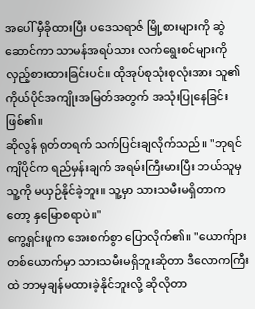အပေါ် မှီခိုထားပြီး ပဒေသရာဇ် မြို့စားများကို ဆွဲဆောင်ကာ သာမန်အရပ်သား လက်ရွေးစင်များကို လှည့်စားထားခြင်းပင်။ ထိုအုပ်စုသုံးစုလုံးအား သူ၏ ကိုယ်ပိုင်အကျိုးအမြတ်အတွက် အသုံးပြုနေခြင်း ဖြစ်၏။
ဆိုလွန် ရုတ်တရက် သက်ပြင်းချလိုက်သည်။ "ဘုရင်ကျိပိုင်က ရည်မှန်းချက် အရမ်းကြီးမားပြီး ဘယ်သူမှ သူ့ကို မယှဉ်နိုင်ခဲ့ဘူး။ သူ့မှာ သားသမီးမရှိတာကတော့ နှမြောစရာပဲ။"
ကွေ့ရှင်းဖူက အေးစက်စွာ ပြောလိုက်၏။ "ယောက်ျားတစ်ယောက်မှာ သားသမီးမရှိဘူးဆိုတာ ဒီလောကကြီးထဲ ဘာမှချန်မထားခဲ့နိုင်ဘူးလို့ ဆိုလိုတာ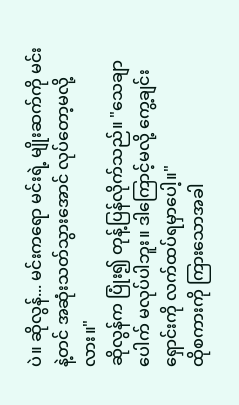ပဲ။ ဆိုလွန်... မင်းကရော မင်းရဲ့ မျိုးဆက်ကို မင်းနဲ့တင် အဆုံးသတ်သွားအောင် လုပ်တော့မလို့လား။"
ဆိုလွန်က ပြုံး၍ တုန့်ပြန်လိုက်သည်။ "သေချာပေါက် မလုပ်ပါဘူး။ ဒါကြောင့်မလို့ ကွေ့ချင်းရှောင်းကို လက်ထပ်ရမှာပေါ့။"
ထိုစကားကို ကြားသောအခါ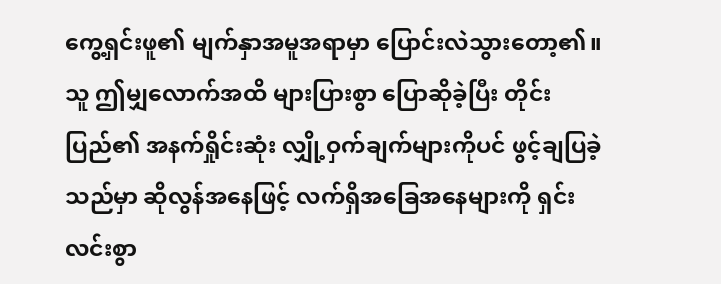ကွေ့ရှင်းဖူ၏ မျက်နှာအမူအရာမှာ ပြောင်းလဲသွားတော့၏။
သူ ဤမျှလောက်အထိ များပြားစွာ ပြောဆိုခဲ့ပြီး တိုင်းပြည်၏ အနက်ရှိုင်းဆုံး လျှို့ဝှက်ချက်များကိုပင် ဖွင့်ချပြခဲ့သည်မှာ ဆိုလွန်အနေဖြင့် လက်ရှိအခြေအနေများကို ရှင်းလင်းစွာ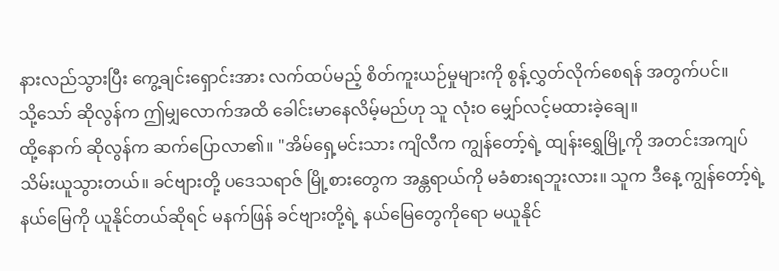နားလည်သွားပြီး ကွေ့ချင်းရှောင်းအား လက်ထပ်မည့် စိတ်ကူးယဉ်မှုများကို စွန့်လွှတ်လိုက်စေရန် အတွက်ပင်။
သို့သော် ဆိုလွန်က ဤမျှလောက်အထိ ခေါင်းမာနေလိမ့်မည်ဟု သူ လုံးဝ မျှော်လင့်မထားခဲ့ချေ။
ထို့နောက် ဆိုလွန်က ဆက်ပြောလာ၏။ "အိမ်ရှေ့မင်းသား ကျိလီက ကျွန်တော့်ရဲ့ ထျန်းရွှေမြို့ကို အတင်းအကျပ် သိမ်းယူသွားတယ်။ ခင်ဗျားတို့ ပဒေသရာဇ် မြို့စားတွေက အန္တရာယ်ကို မခံစားရဘူးလား။ သူက ဒီနေ့ ကျွန်တော့်ရဲ့ နယ်မြေကို ယူနိုင်တယ်ဆိုရင် မနက်ဖြန် ခင်ဗျားတို့ရဲ့ နယ်မြေတွေကိုရော မယူနိုင်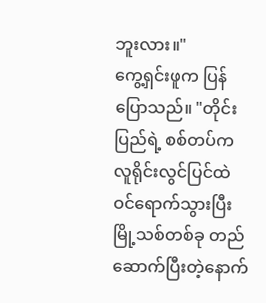ဘူးလား။"
ကွေ့ရှင်းဖူက ပြန်ပြောသည်။ "တိုင်းပြည်ရဲ့ စစ်တပ်က လူရိုင်းလွင်ပြင်ထဲ ဝင်ရောက်သွားပြီး မြို့သစ်တစ်ခု တည်ဆောက်ပြီးတဲ့နောက်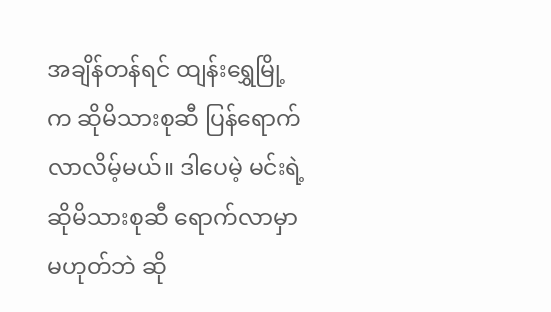အချိန်တန်ရင် ထျန်းရွှေမြို့က ဆိုမိသားစုဆီ ပြန်ရောက်လာလိမ့်မယ်။ ဒါပေမဲ့ မင်းရဲ့ ဆိုမိသားစုဆီ ရောက်လာမှာ မဟုတ်ဘဲ ဆို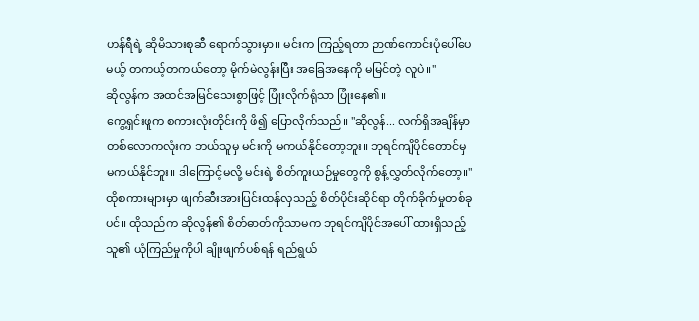ဟန်ရီရဲ့ ဆိုမိသားစုဆီ ရောက်သွားမှာ။ မင်းက ကြည့်ရတာ ဉာဏ်ကောင်းပုံပေါ်ပေမယ့် တကယ့်တကယ်တော့ မိုက်မဲလွန်းပြီး အခြေအနေကို မမြင်တဲ့ လူပဲ။"
ဆိုလွန်က အထင်အမြင်သေးစွာဖြင့် ပြုံးလိုက်ရုံသာ ပြုံးနေ၏။
ကွေ့ရှင်းဖူက စကားလုံးတိုင်းကို ဖိ၍ ပြောလိုက်သည်။ "ဆိုလွန်... လက်ရှိအချိန်မှာ တစ်လောကလုံးက ဘယ်သူမှ မင်းကို မကယ်နိုင်တော့ဘူး။ ဘုရင်ကျိပိုင်တောင်မှ မကယ်နိုင်ဘူး။ ဒါကြောင့်မလို့ မင်းရဲ့ စိတ်ကူးယဉ်မှုတွေကို စွန့်လွှတ်လိုက်တော့။"
ထိုစကားများမှာ ဖျက်ဆီးအားပြင်းထန်လှသည့် စိတ်ပိုင်းဆိုင်ရာ တိုက်ခိုက်မှုတစ်ခုပင်။ ထိုသည်က ဆိုလွန်၏ စိတ်ဓာတ်ကိုသာမက ဘုရင်ကျိပိုင်အပေါ် ထားရှိသည့် သူ၏ ယုံကြည်မှုကိုပါ ချိုးဖျက်ပစ်ရန် ရည်ရွယ်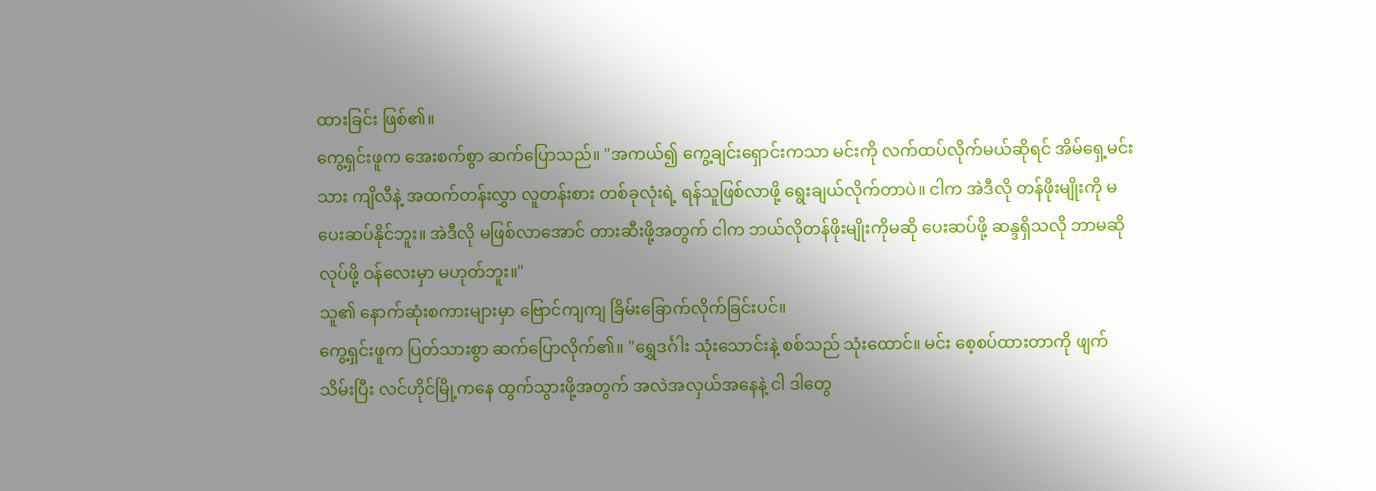ထားခြင်း ဖြစ်၏။
ကွေ့ရှင်းဖူက အေးစက်စွာ ဆက်ပြောသည်။ "အကယ်၍ ကွေ့ချင်းရှောင်းကသာ မင်းကို လက်ထပ်လိုက်မယ်ဆိုရင် အိမ်ရှေ့မင်းသား ကျိလီနဲ့ အထက်တန်းလွှာ လူတန်းစား တစ်ခုလုံးရဲ့ ရန်သူဖြစ်လာဖို့ ရွေးချယ်လိုက်တာပဲ။ ငါက အဲဒီလို တန်ဖိုးမျိုးကို မပေးဆပ်နိုင်ဘူး။ အဲဒီလို မဖြစ်လာအောင် တားဆီးဖို့အတွက် ငါက ဘယ်လိုတန်ဖိုးမျိုးကိုမဆို ပေးဆပ်ဖို့ ဆန္ဒရှိသလို ဘာမဆို လုပ်ဖို့ ဝန်လေးမှာ မဟုတ်ဘူး။"
သူ၏ နောက်ဆုံးစကားများမှာ ဗြောင်ကျကျ ခြိမ်းခြောက်လိုက်ခြင်းပင်။
ကွေ့ရှင်းဖူက ပြတ်သားစွာ ဆက်ပြောလိုက်၏။ "ရွှေဒင်္ဂါး သုံးသောင်းနဲ့ စစ်သည် သုံးထောင်။ မင်း စေ့စပ်ထားတာကို ဖျက်သိမ်းပြီး လင်ဟိုင်မြို့ကနေ ထွက်သွားဖို့အတွက် အလဲအလှယ်အနေနဲ့ ငါ ဒါတွေ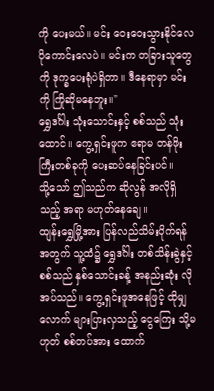ကို ပေးမယ်။ မင်း ဝေးဝေးသွားနိုင်လေ ပိုကောင်းလေပဲ။ မင်းက တခြားသူတွေကို ဒုက္ခပေးရုံပဲရှိတာ။ ဒီနေရာမှာ မင်းကို ကြိုဆိုမနေဘူး။"
ရွှေဒင်္ဂါး သုံးသောင်းနှင့် စစ်သည် သုံးထောင်။ ကွေ့ရှင်းဖူက ဧရာမ တန်ဖိုးကြီးတစ်ခုကို ပေးဆပ်နေခြင်းပင်။
သို့သော် ဤသည်က ဆိုလွန် အလိုရှိသည့် အရာ မဟုတ်နေချေ။
ထျန်းရွှေမြို့အား ပြန်လည်သိမ်းပိုက်ရန်အတွက် သူ့ထံ၌ ရွှေဒင်္ဂါး တစ်သိန်းခွဲနှင့် စစ်သည် နှစ်သောင်းခန့် အနည်းဆုံး လိုအပ်သည်။ ကွေ့ရှင်းဖူအနေဖြင့် ထိုမျှလောက် များပြားလှသည့် ငွေကြေး သို့မဟုတ် စစ်တပ်အား ထောက်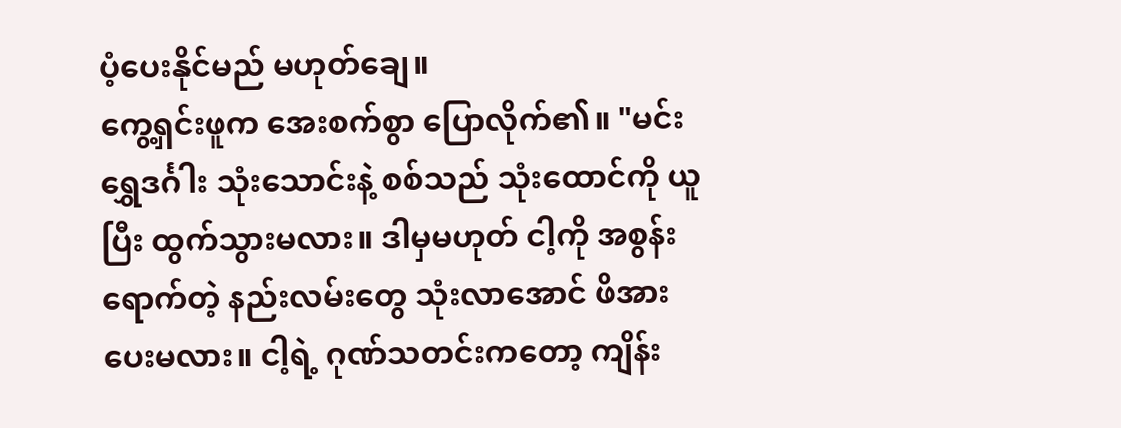ပံ့ပေးနိုင်မည် မဟုတ်ချေ။
ကွေ့ရှင်းဖူက အေးစက်စွာ ပြောလိုက်၏။ "မင်း ရွှေဒင်္ဂါး သုံးသောင်းနဲ့ စစ်သည် သုံးထောင်ကို ယူပြီး ထွက်သွားမလား။ ဒါမှမဟုတ် ငါ့ကို အစွန်းရောက်တဲ့ နည်းလမ်းတွေ သုံးလာအောင် ဖိအားပေးမလား။ ငါ့ရဲ့ ဂုဏ်သတင်းကတော့ ကျိန်း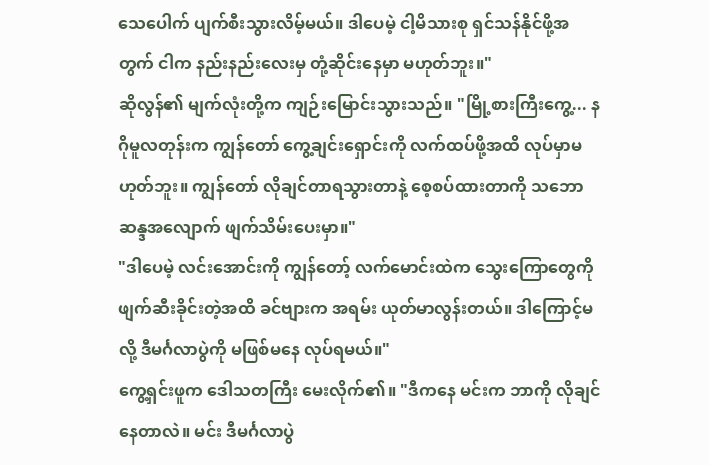သေပေါက် ပျက်စီးသွားလိမ့်မယ်။ ဒါပေမဲ့ ငါ့မိသားစု ရှင်သန်နိုင်ဖို့အတွက် ငါက နည်းနည်းလေးမှ တုံ့ဆိုင်းနေမှာ မဟုတ်ဘူး။"
ဆိုလွန်၏ မျက်လုံးတို့က ကျဉ်းမြောင်းသွားသည်။ "မြို့စားကြီးကွေ့... နဂိုမူလတုန်းက ကျွန်တော် ကွေ့ချင်းရှောင်းကို လက်ထပ်ဖို့အထိ လုပ်မှာမဟုတ်ဘူး။ ကျွန်တော် လိုချင်တာရသွားတာနဲ့ စေ့စပ်ထားတာကို သဘောဆန္ဒအလျောက် ဖျက်သိမ်းပေးမှာ။"
"ဒါပေမဲ့ လင်းအောင်းကို ကျွန်တော့် လက်မောင်းထဲက သွေးကြောတွေကို ဖျက်ဆီးခိုင်းတဲ့အထိ ခင်ဗျားက အရမ်း ယုတ်မာလွန်းတယ်။ ဒါကြောင့်မလို့ ဒီမင်္ဂလာပွဲကို မဖြစ်မနေ လုပ်ရမယ်။"
ကွေ့ရှင်းဖူက ဒေါသတကြီး မေးလိုက်၏။ "ဒီကနေ မင်းက ဘာကို လိုချင်နေတာလဲ။ မင်း ဒီမင်္ဂလာပွဲ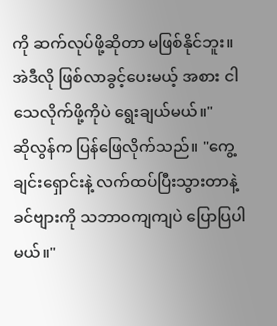ကို ဆက်လုပ်ဖို့ဆိုတာ မဖြစ်နိုင်ဘူး။ အဲဒီလို ဖြစ်လာခွင့်ပေးမယ့် အစား ငါသေလိုက်ဖို့ကိုပဲ ရွေးချယ်မယ်။"
ဆိုလွန်က ပြန်ဖြေလိုက်သည်။ "ကွေ့ချင်းရှောင်းနဲ့ လက်ထပ်ပြီးသွားတာနဲ့ ခင်ဗျားကို သဘာဝကျကျပဲ ပြောပြပါမယ်။"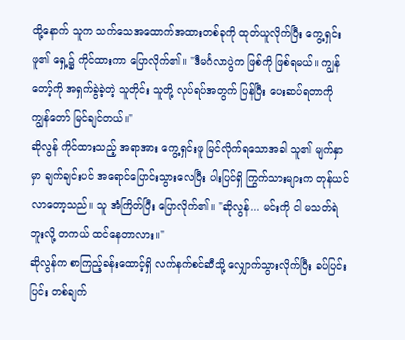ထို့နောက် သူက သက်သေအထောက်အထားတစ်ခုကို ထုတ်ယူလိုက်ပြီး ကွေ့ရှင်းဖူ၏ ရှေ့၌ ကိုင်ထားကာ ပြောလိုက်၏။ "ဒီမင်္ဂလာပွဲက ဖြစ်ကို ဖြစ်ရမယ်။ ကျွန်တော့်ကို အရှက်ခွဲခဲ့တဲ့ သူတိုင်း သူတို့ လုပ်ရပ်အတွက် ပြန်ပြီး ပေးဆပ်ရတာကို ကျွန်တော် မြင်ချင်တယ်။"
ဆိုလွန် ကိုင်ထားသည့် အရာအား ကွေ့ရှင်းဖူ မြင်လိုက်ရသောအခါ သူ၏ မျက်နှာမှာ ချက်ချင်းပင် အရောင်ပြောင်းသွားလေပြီး ပါးပြင်ရှိ ကြွက်သားများက တုန်ယင်လာတော့သည်။ သူ အံကြိတ်ပြီး ပြောလိုက်၏။ "ဆိုလွန်... မင်းကို ငါ မသတ်ရဲဘူးလို့ တကယ် ထင်နေတာလား။"
ဆိုလွန်က စာကြည့်ခန်းထောင့်ရှိ လက်နက်စင်ဆီသို့ လျှောက်သွားလိုက်ပြီး ခပ်ပြင်းပြင်း တစ်ချက်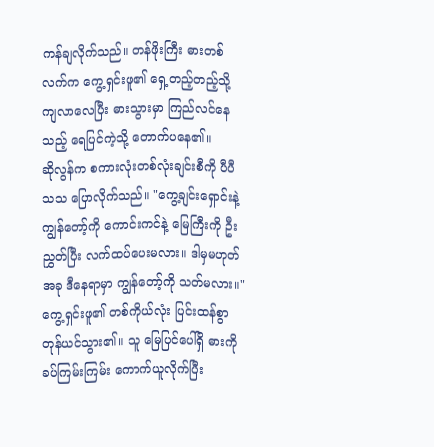ကန်ချလိုက်သည်။ တန်ဖိုးကြီး ဓားတစ်လက်က ကွေ့ရှင်းဖူ၏ ရှေ့တည့်တည့်သို့ ကျလာလေပြီး ဓားသွားမှာ ကြည်လင်နေသည့် ရေပြင်ကဲ့သို့ တောက်ပနေ၏။
ဆိုလွန်က စကားလုံးတစ်လုံးချင်းစီကို ပီပီသသ ပြောလိုက်သည်။ "ကွေ့ချင်းရှောင်းနဲ့ ကျွန်တော့်ကို ကောင်းကင်နဲ့ မြေကြီးကို ဦးညွှတ်ပြီး လက်ထပ်ပေးမလား။ ဒါမှမဟုတ် အခု ဒီနေရာမှာ ကျွန်တော့်ကို သတ်မလား။"
ကွေ့ရှင်းဖူ၏ တစ်ကိုယ်လုံး ပြင်းထန်စွာ တုန်ယင်သွား၏။ သူ မြေပြင်ပေါ်ရှိ ဓားကို ခပ်ကြမ်းကြမ်း ကောက်ယူလိုက်ပြီး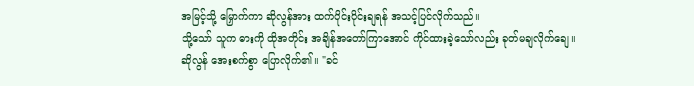အမြင့်သို့ မြှောက်ကာ ဆိုလွန်အား ထက်ပိုင်းပိုင်းချရန် အသင့်ပြင်လိုက်သည်။
သို့သော် သူက ဓားကို ထိုအတိုင်း အချိန်အတော်ကြာအောင် ကိုင်ထားခဲ့သော်လည်း ခုတ်မချလိုက်ချေ။
ဆိုလွန် အေးစက်စွာ ပြောလိုက်၏။ "ခင်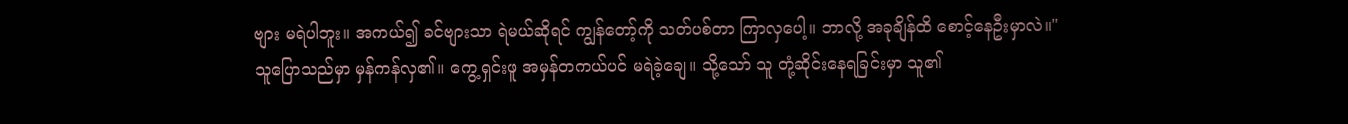ဗျား မရဲပါဘူး။ အကယ်၍ ခင်ဗျားသာ ရဲမယ်ဆိုရင် ကျွန်တော့်ကို သတ်ပစ်တာ ကြာလှပေါ့။ ဘာလို့ အခုချိန်ထိ စောင့်နေဦးမှာလဲ။"
သူပြောသည်မှာ မှန်ကန်လှ၏။ ကွေ့ရှင်းဖူ အမှန်တကယ်ပင် မရဲခဲ့ချေ။ သို့သော် သူ တုံ့ဆိုင်းနေရခြင်းမှာ သူ၏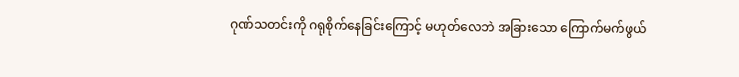ဂုဏ်သတင်းကို ဂရုစိုက်နေခြင်းကြောင့် မဟုတ်လေဘဲ အခြားသော ကြောက်မက်ဖွယ်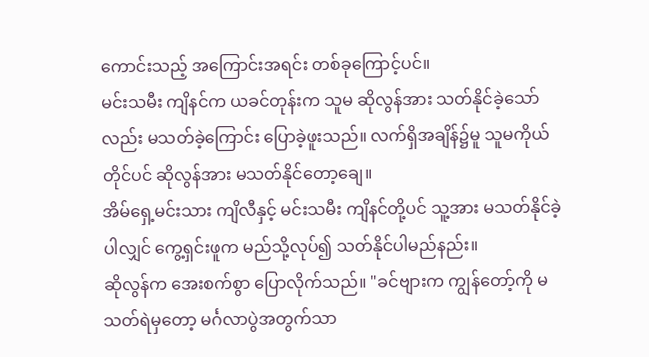ကောင်းသည့် အကြောင်းအရင်း တစ်ခုကြောင့်ပင်။
မင်းသမီး ကျိနင်က ယခင်တုန်းက သူမ ဆိုလွန်အား သတ်နိုင်ခဲ့သော်လည်း မသတ်ခဲ့ကြောင်း ပြောခဲ့ဖူးသည်။ လက်ရှိအချိန်၌မူ သူမကိုယ်တိုင်ပင် ဆိုလွန်အား မသတ်နိုင်တော့ချေ။
အိမ်ရှေ့မင်းသား ကျိလီနှင့် မင်းသမီး ကျိနင်တို့ပင် သူ့အား မသတ်နိုင်ခဲ့ပါလျှင် ကွေ့ရှင်းဖူက မည်သို့လုပ်၍ သတ်နိုင်ပါမည်နည်း။
ဆိုလွန်က အေးစက်စွာ ပြောလိုက်သည်။ "ခင်ဗျားက ကျွန်တော့်ကို မသတ်ရဲမှတော့ မင်္ဂလာပွဲအတွက်သာ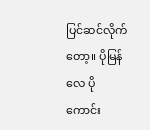ပြင်ဆင်လိုက်တော့။ ပိုမြန်လေ ပိုကောင်း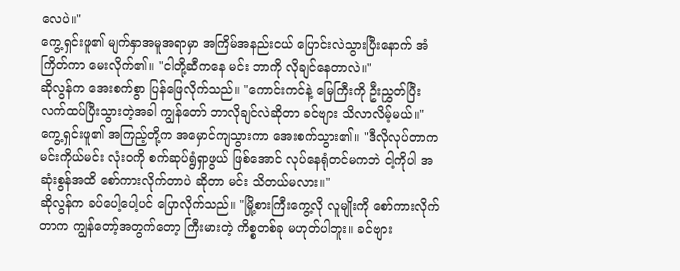လေပဲ။"
ကွေ့ရှင်းဖူ၏ မျက်နှာအမူအရာမှာ အကြိမ်အနည်းငယ် ပြောင်းလဲသွားပြီးနောက် အံကြိတ်ကာ မေးလိုက်၏။ "ငါတို့ဆီကနေ မင်း ဘာကို လိုချင်နေတာလဲ။"
ဆိုလွန်က အေးစက်စွာ ပြန်ဖြေလိုက်သည်။ "ကောင်းကင်နဲ့ မြေကြီးကို ဦးညွှတ်ပြီး လက်ထပ်ပြီးသွားတဲ့အခါ ကျွန်တော် ဘာလိုချင်လဲဆိုတာ ခင်ဗျား သိလာလိမ့်မယ်။"
ကွေ့ရှင်းဖူ၏ အကြည့်တို့က အမှောင်ကျသွားကာ အေးစက်သွား၏။ "ဒီလိုလုပ်တာက မင်းကိုယ်မင်း လုံးဝကို စက်ဆုပ်ရွံရှာဖွယ် ဖြစ်အောင် လုပ်နေရုံတင်မကဘဲ ငါ့ကိုပါ အဆုံးစွန်အထိ စော်ကားလိုက်တာပဲ ဆိုတာ မင်း သိတယ်မလား။"
ဆိုလွန်က ခပ်ပေါ့ပေါ့ပင် ပြောလိုက်သည်။ "မြို့စားကြီးကွေ့လို လူမျိုးကို စော်ကားလိုက်တာက ကျွန်တော့်အတွက်တော့ ကြီးမားတဲ့ ကိစ္စတစ်ခု မဟုတ်ပါဘူး။ ခင်ဗျား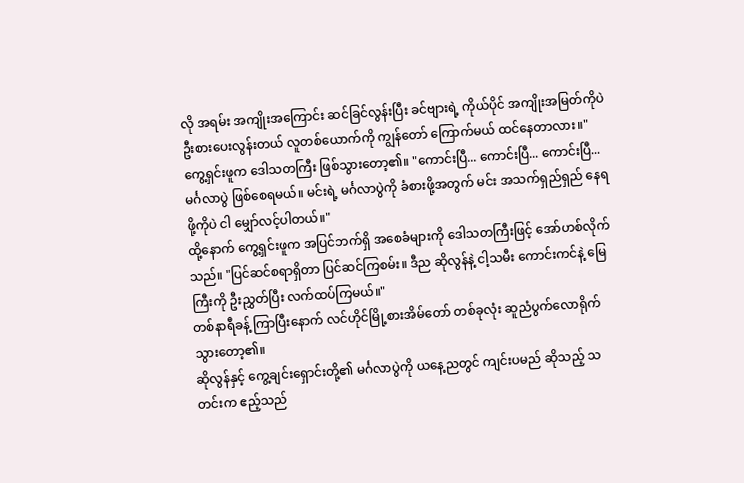လို အရမ်း အကျိုးအကြောင်း ဆင်ခြင်လွန်းပြီး ခင်ဗျားရဲ့ ကိုယ်ပိုင် အကျိုးအမြတ်ကိုပဲ ဦးစားပေးလွန်းတယ် လူတစ်ယောက်ကို ကျွန်တော် ကြောက်မယ် ထင်နေတာလား။"
ကွေ့ရှင်းဖူက ဒေါသတကြီး ဖြစ်သွားတော့၏။ "ကောင်းပြီ... ကောင်းပြီ... ကောင်းပြီ... မင်္ဂလာပွဲ ဖြစ်စေရမယ်။ မင်းရဲ့ မင်္ဂလာပွဲကို ခံစားဖို့အတွက် မင်း အသက်ရှည်ရှည် နေရဖို့ကိုပဲ ငါ မျှော်လင့်ပါတယ်။"
ထို့နောက် ကွေ့ရှင်းဖူက အပြင်ဘက်ရှိ အစေခံများကို ဒေါသတကြီးဖြင့် အော်ဟစ်လိုက်သည်။ "ပြင်ဆင်စရာရှိတာ ပြင်ဆင်ကြစမ်း။ ဒီည ဆိုလွန်နဲ့ ငါ့သမီး ကောင်းကင်နဲ့ မြေကြီးကို ဦးညွှတ်ပြီး လက်ထပ်ကြမယ်။"
တစ်နာရီခန့် ကြာပြီးနောက် လင်ဟိုင်မြို့စားအိမ်တော် တစ်ခုလုံး ဆူညံပွက်လောရိုက်သွားတော့၏။
ဆိုလွန်နှင့် ကွေ့ချင်းရှောင်းတို့၏ မင်္ဂလာပွဲကို ယနေ့ညတွင် ကျင်းပမည် ဆိုသည့် သတင်းက ဧည့်သည်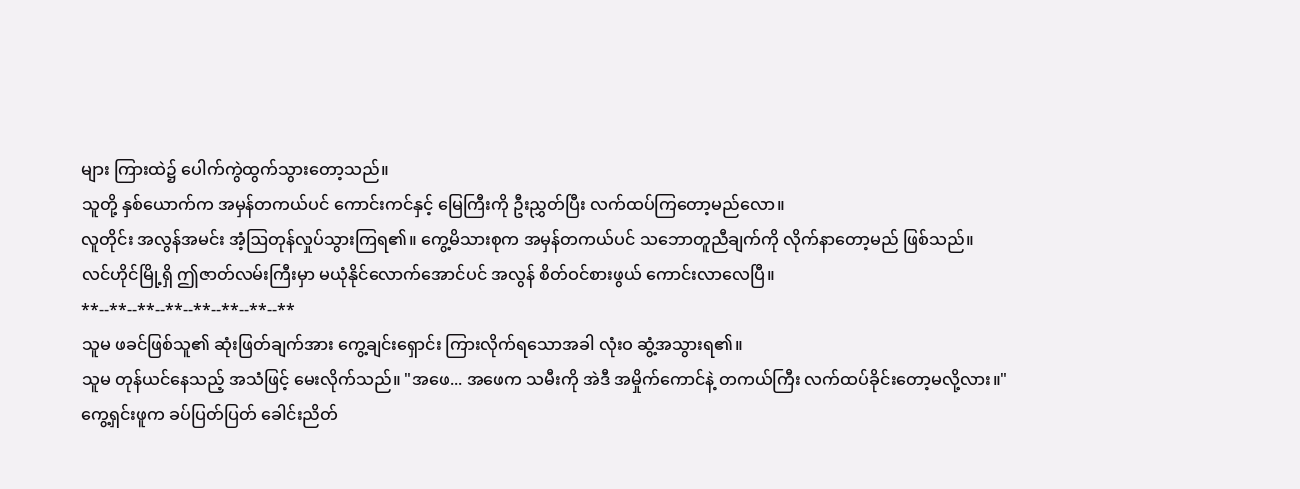များ ကြားထဲ၌ ပေါက်ကွဲထွက်သွားတော့သည်။
သူတို့ နှစ်ယောက်က အမှန်တကယ်ပင် ကောင်းကင်နှင့် မြေကြီးကို ဦးညွှတ်ပြီး လက်ထပ်ကြတော့မည်လော။
လူတိုင်း အလွန်အမင်း အံ့ဩတုန်လှုပ်သွားကြရ၏။ ကွေ့မိသားစုက အမှန်တကယ်ပင် သဘောတူညီချက်ကို လိုက်နာတော့မည် ဖြစ်သည်။
လင်ဟိုင်မြို့ရှိ ဤဇာတ်လမ်းကြီးမှာ မယုံနိုင်လောက်အောင်ပင် အလွန် စိတ်ဝင်စားဖွယ် ကောင်းလာလေပြီ။
**--**--**--**--**--**--**--**
သူမ ဖခင်ဖြစ်သူ၏ ဆုံးဖြတ်ချက်အား ကွေ့ချင်းရှောင်း ကြားလိုက်ရသောအခါ လုံးဝ ဆွံ့အသွားရ၏။
သူမ တုန်ယင်နေသည့် အသံဖြင့် မေးလိုက်သည်။ "အဖေ... အဖေက သမီးကို အဲဒီ အမှိုက်ကောင်နဲ့ တကယ်ကြီး လက်ထပ်ခိုင်းတော့မလို့လား။"
ကွေ့ရှင်းဖူက ခပ်ပြတ်ပြတ် ခေါင်းညိတ်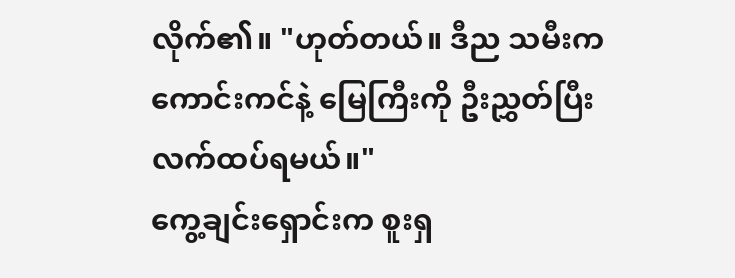လိုက်၏။ "ဟုတ်တယ်။ ဒီည သမီးက ကောင်းကင်နဲ့ မြေကြီးကို ဦးညွှတ်ပြီး လက်ထပ်ရမယ်။"
ကွေ့ချင်းရှောင်းက စူးရှ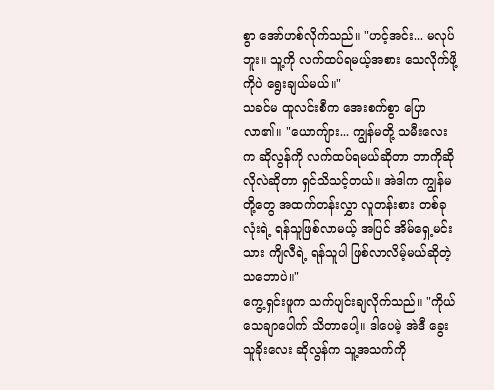စွာ အော်ဟစ်လိုက်သည်။ "ဟင့်အင်း... မလုပ်ဘူး။ သူ့ကို လက်ထပ်ရမယ့်အစား သေလိုက်ဖို့ကိုပဲ ရွေးချယ်မယ်။"
သခင်မ ထူလင်းစီက အေးစက်စွာ ပြောလာ၏။ "ယောကျ်ား... ကျွန်မတို့ သမီးလေးက ဆိုလွန်ကို လက်ထပ်ရမယ်ဆိုတာ ဘာကိုဆိုလိုလဲဆိုတာ ရှင်သိသင့်တယ်။ အဲဒါက ကျွန်မတို့တွေ အထက်တန်းလွှာ လူတန်းစား တစ်ခုလုံးရဲ့ ရန်သူဖြစ်လာမယ့် အပြင် အိမ်ရှေ့မင်းသား ကျိလီရဲ့ ရန်သူပါ ဖြစ်လာလိမ့်မယ်ဆိုတဲ့ သဘောပဲ။"
ကွေ့ရှင်းဖူက သက်ပျင်းချလိုက်သည်။ "ကိုယ် သေချာပေါက် သိတာပေါ့။ ဒါပေမဲ့ အဲဒီ ခွေးသူခိုးလေး ဆိုလွန်က သူ့အသက်ကို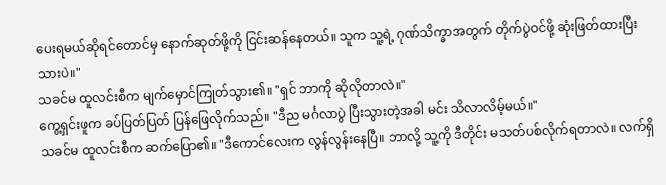ပေးရမယ်ဆိုရင်တောင်မှ နောက်ဆုတ်ဖို့ကို ငြင်းဆန်နေတယ်။ သူက သူ့ရဲ့ ဂုဏ်သိက္ခာအတွက် တိုက်ပွဲဝင်ဖို့ ဆုံးဖြတ်ထားပြီးသားပဲ။"
သခင်မ ထူလင်းစီက မျက်မှောင်ကြုတ်သွား၏။ "ရှင် ဘာကို ဆိုလိုတာလဲ။"
ကွေ့ရှင်းဖူက ခပ်ပြတ်ပြတ် ပြန်ဖြေလိုက်သည်။ "ဒီည မင်္ဂလာပွဲ ပြီးသွားတဲ့အခါ မင်း သိလာလိမ့်မယ်။"
သခင်မ ထူလင်းစီက ဆက်ပြော၏။ "ဒီကောင်လေးက လွန်လွန်းနေပြီ။ ဘာလို့ သူ့ကို ဒီတိုင်း မသတ်ပစ်လိုက်ရတာလဲ။ လက်ရှိ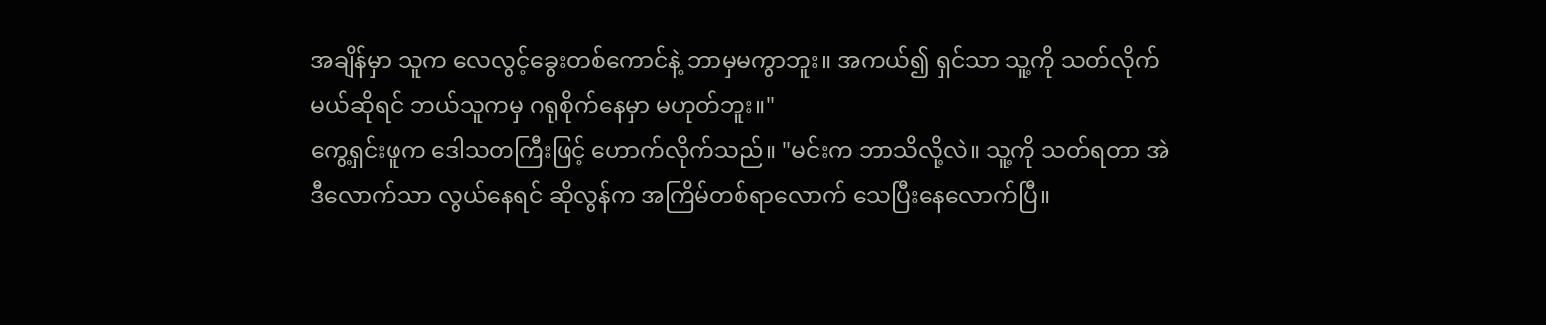အချိန်မှာ သူက လေလွင့်ခွေးတစ်ကောင်နဲ့ ဘာမှမကွာဘူး။ အကယ်၍ ရှင်သာ သူ့ကို သတ်လိုက်မယ်ဆိုရင် ဘယ်သူကမှ ဂရုစိုက်နေမှာ မဟုတ်ဘူး။"
ကွေ့ရှင်းဖူက ဒေါသတကြီးဖြင့် ဟောက်လိုက်သည်။ "မင်းက ဘာသိလို့လဲ။ သူ့ကို သတ်ရတာ အဲဒီလောက်သာ လွယ်နေရင် ဆိုလွန်က အကြိမ်တစ်ရာလောက် သေပြီးနေလောက်ပြီ။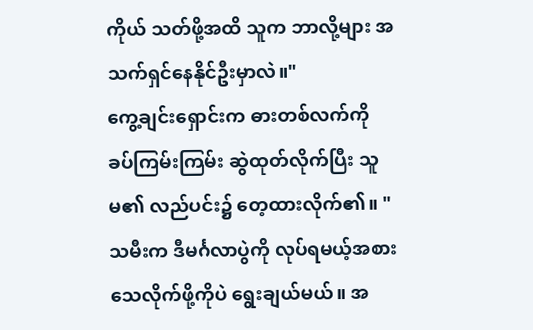ကိုယ် သတ်ဖို့အထိ သူက ဘာလို့များ အသက်ရှင်နေနိုင်ဦးမှာလဲ။"
ကွေ့ချင်းရှောင်းက ဓားတစ်လက်ကို ခပ်ကြမ်းကြမ်း ဆွဲထုတ်လိုက်ပြီး သူမ၏ လည်ပင်း၌ တေ့ထားလိုက်၏။ "သမီးက ဒီမင်္ဂလာပွဲကို လုပ်ရမယ့်အစား သေလိုက်ဖို့ကိုပဲ ရွေးချယ်မယ်။ အ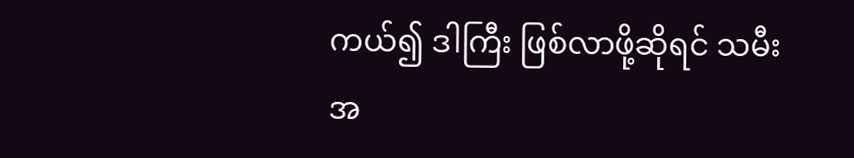ကယ်၍ ဒါကြီး ဖြစ်လာဖို့ဆိုရင် သမီး အ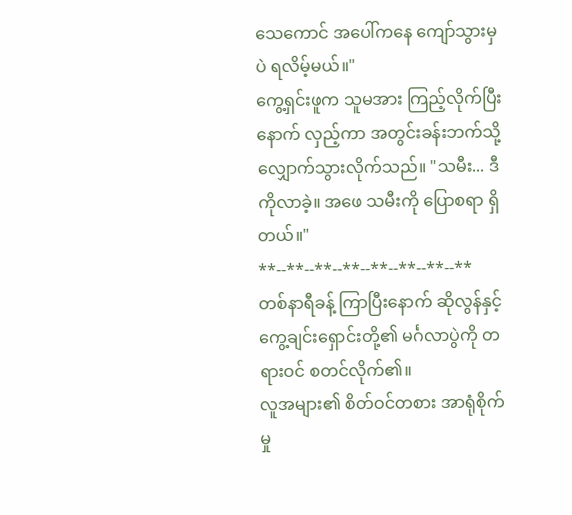သေကောင် အပေါ်ကနေ ကျော်သွားမှပဲ ရလိမ့်မယ်။"
ကွေ့ရှင်းဖူက သူမအား ကြည့်လိုက်ပြီးနောက် လှည့်ကာ အတွင်းခန်းဘက်သို့ လျှောက်သွားလိုက်သည်။ "သမီး... ဒီကိုလာခဲ့။ အဖေ သမီးကို ပြောစရာ ရှိတယ်။"
**--**--**--**--**--**--**--**
တစ်နာရီခန့် ကြာပြီးနောက် ဆိုလွန်နှင့် ကွေ့ချင်းရှောင်းတို့၏ မင်္ဂလာပွဲကို တရားဝင် စတင်လိုက်၏။
လူအများ၏ စိတ်ဝင်တစား အာရုံစိုက်မှု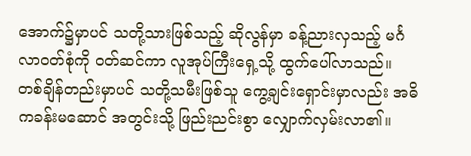အောက်၌မှာပင် သတို့သားဖြစ်သည့် ဆိုလွန်မှာ ခန့်ညားလှသည့် မင်္ဂလာဝတ်စုံကို ဝတ်ဆင်ကာ လူအုပ်ကြီးရှေ့သို့ ထွက်ပေါ်လာသည်။
တစ်ချိန်တည်းမှာပင် သတို့သမီးဖြစ်သူ ကွေ့ချင်းရှောင်းမှာလည်း အဓိကခန်းမဆောင် အတွင်းသို့ ဖြည်းညင်းစွာ လျှောက်လှမ်းလာ၏။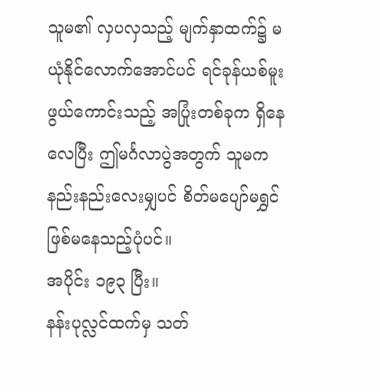သူမ၏ လှပလှသည့် မျက်နှာထက်၌ မယုံနိုင်လောက်အောင်ပင် ရင်ခုန်ယစ်မူးဖွယ်ကောင်းသည့် အပြုံးတစ်ခုက ရှိနေလေပြီး ဤမင်္ဂလာပွဲအတွက် သူမက နည်းနည်းလေးမျှပင် စိတ်မပျော်မရွှင် ဖြစ်မနေသည့်ပုံပင်။
အပိုင်း ၁၉၃ ပြီး။
နန်းပုလ္လင်ထက်မှ သတ်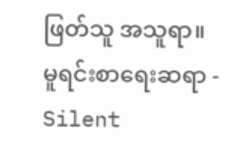ဖြတ်သူ အသူရာ။
မူရင်းစာရေးဆရာ - Silent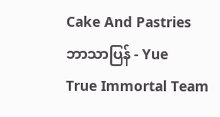Cake And Pastries
ဘာသာပြန် - Yue
True Immortal Team